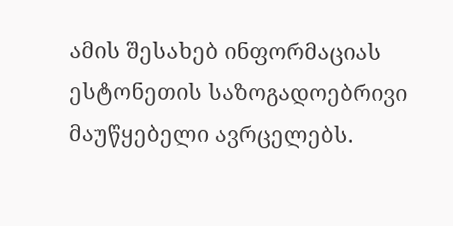ამის შესახებ ინფორმაციას ესტონეთის საზოგადოებრივი მაუწყებელი ავრცელებს.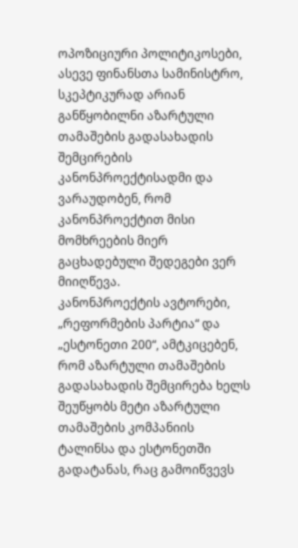ოპოზიციური პოლიტიკოსები, ასევე ფინანსთა სამინისტრო, სკეპტიკურად არიან განწყობილნი აზარტული თამაშების გადასახადის შემცირების კანონპროექტისადმი და ვარაუდობენ, რომ კანონპროექტით მისი მომხრეების მიერ გაცხადებული შედეგები ვერ მიიღწევა.
კანონპროექტის ავტორები, „რეფორმების პარტია“ და „ესტონეთი 200“, ამტკიცებენ, რომ აზარტული თამაშების გადასახადის შემცირება ხელს შეუწყობს მეტი აზარტული თამაშების კომპანიის ტალინსა და ესტონეთში გადატანას, რაც გამოიწვევს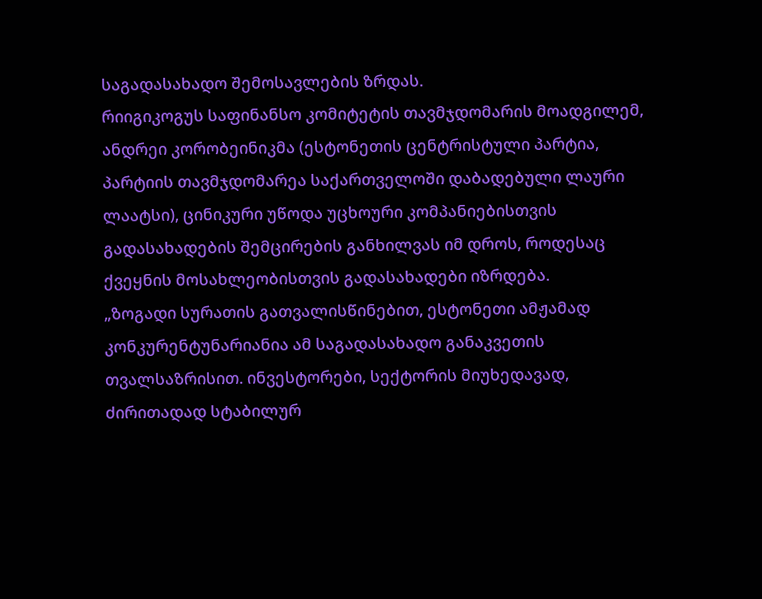საგადასახადო შემოსავლების ზრდას.
რიიგიკოგუს საფინანსო კომიტეტის თავმჯდომარის მოადგილემ, ანდრეი კორობეინიკმა (ესტონეთის ცენტრისტული პარტია, პარტიის თავმჯდომარეა საქართველოში დაბადებული ლაური ლაატსი), ცინიკური უწოდა უცხოური კომპანიებისთვის გადასახადების შემცირების განხილვას იმ დროს, როდესაც ქვეყნის მოსახლეობისთვის გადასახადები იზრდება.
„ზოგადი სურათის გათვალისწინებით, ესტონეთი ამჟამად კონკურენტუნარიანია ამ საგადასახადო განაკვეთის თვალსაზრისით. ინვესტორები, სექტორის მიუხედავად, ძირითადად სტაბილურ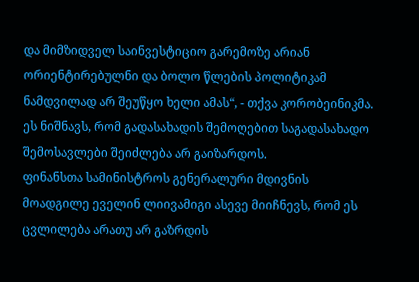და მიმზიდველ საინვესტიციო გარემოზე არიან ორიენტირებულნი და ბოლო წლების პოლიტიკამ ნამდვილად არ შეუწყო ხელი ამას“, - თქვა კორობეინიკმა.
ეს ნიშნავს, რომ გადასახადის შემოღებით საგადასახადო შემოსავლები შეიძლება არ გაიზარდოს.
ფინანსთა სამინისტროს გენერალური მდივნის მოადგილე ეველინ ლიივამიგი ასევე მიიჩნევს, რომ ეს ცვლილება არათუ არ გაზრდის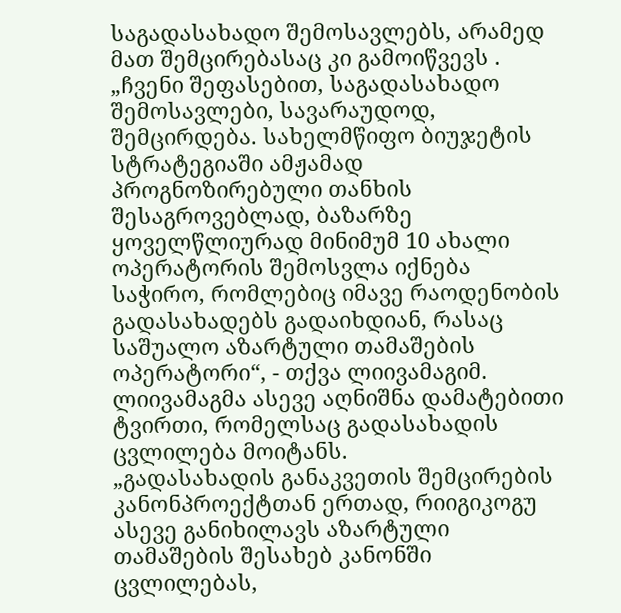საგადასახადო შემოსავლებს, არამედ მათ შემცირებასაც კი გამოიწვევს .
„ჩვენი შეფასებით, საგადასახადო შემოსავლები, სავარაუდოდ, შემცირდება. სახელმწიფო ბიუჯეტის სტრატეგიაში ამჟამად პროგნოზირებული თანხის შესაგროვებლად, ბაზარზე ყოველწლიურად მინიმუმ 10 ახალი ოპერატორის შემოსვლა იქნება საჭირო, რომლებიც იმავე რაოდენობის გადასახადებს გადაიხდიან, რასაც საშუალო აზარტული თამაშების ოპერატორი“, - თქვა ლიივამაგიმ.
ლიივამაგმა ასევე აღნიშნა დამატებითი ტვირთი, რომელსაც გადასახადის ცვლილება მოიტანს.
„გადასახადის განაკვეთის შემცირების კანონპროექტთან ერთად, რიიგიკოგუ ასევე განიხილავს აზარტული თამაშების შესახებ კანონში ცვლილებას,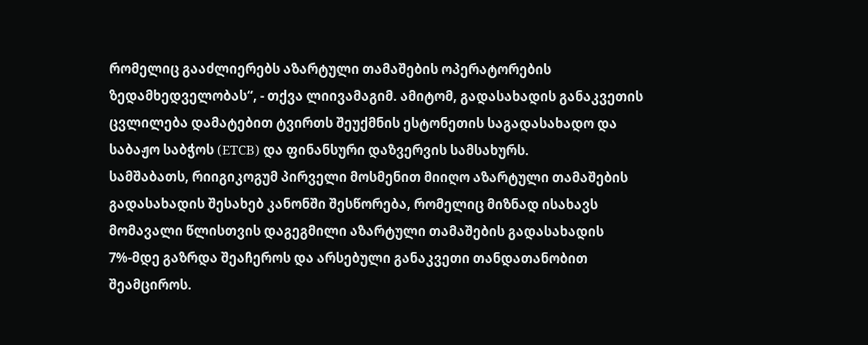რომელიც გააძლიერებს აზარტული თამაშების ოპერატორების ზედამხედველობას“, - თქვა ლიივამაგიმ. ამიტომ, გადასახადის განაკვეთის ცვლილება დამატებით ტვირთს შეუქმნის ესტონეთის საგადასახადო და საბაჟო საბჭოს (ETCB) და ფინანსური დაზვერვის სამსახურს.
სამშაბათს, რიიგიკოგუმ პირველი მოსმენით მიიღო აზარტული თამაშების გადასახადის შესახებ კანონში შესწორება, რომელიც მიზნად ისახავს მომავალი წლისთვის დაგეგმილი აზარტული თამაშების გადასახადის 7%-მდე გაზრდა შეაჩეროს და არსებული განაკვეთი თანდათანობით შეამციროს.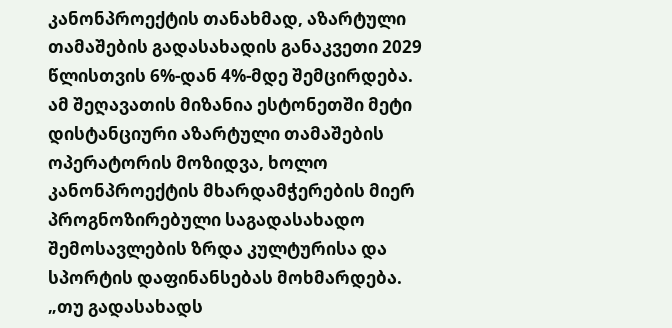კანონპროექტის თანახმად, აზარტული თამაშების გადასახადის განაკვეთი 2029 წლისთვის 6%-დან 4%-მდე შემცირდება.
ამ შეღავათის მიზანია ესტონეთში მეტი დისტანციური აზარტული თამაშების ოპერატორის მოზიდვა, ხოლო კანონპროექტის მხარდამჭერების მიერ პროგნოზირებული საგადასახადო შემოსავლების ზრდა კულტურისა და სპორტის დაფინანსებას მოხმარდება.
„თუ გადასახადს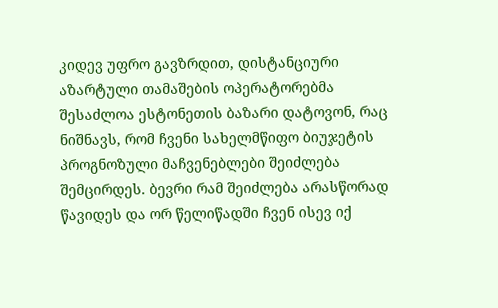კიდევ უფრო გავზრდით, დისტანციური აზარტული თამაშების ოპერატორებმა შესაძლოა ესტონეთის ბაზარი დატოვონ, რაც ნიშნავს, რომ ჩვენი სახელმწიფო ბიუჯეტის პროგნოზული მაჩვენებლები შეიძლება შემცირდეს. ბევრი რამ შეიძლება არასწორად წავიდეს და ორ წელიწადში ჩვენ ისევ იქ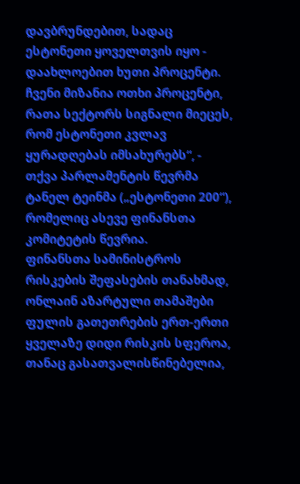დავბრუნდებით, სადაც ესტონეთი ყოველთვის იყო - დაახლოებით ხუთი პროცენტი. ჩვენი მიზანია ოთხი პროცენტი, რათა სექტორს სიგნალი მიეცეს, რომ ესტონეთი კვლავ ყურადღებას იმსახურებს“, - თქვა პარლამენტის წევრმა ტანელ ტეინმა („ესტონეთი 200“), რომელიც ასევე ფინანსთა კომიტეტის წევრია.
ფინანსთა სამინისტროს რისკების შეფასების თანახმად, ონლაინ აზარტული თამაშები ფულის გათეთრების ერთ-ერთი ყველაზე დიდი რისკის სფეროა, თანაც გასათვალისწინებელია,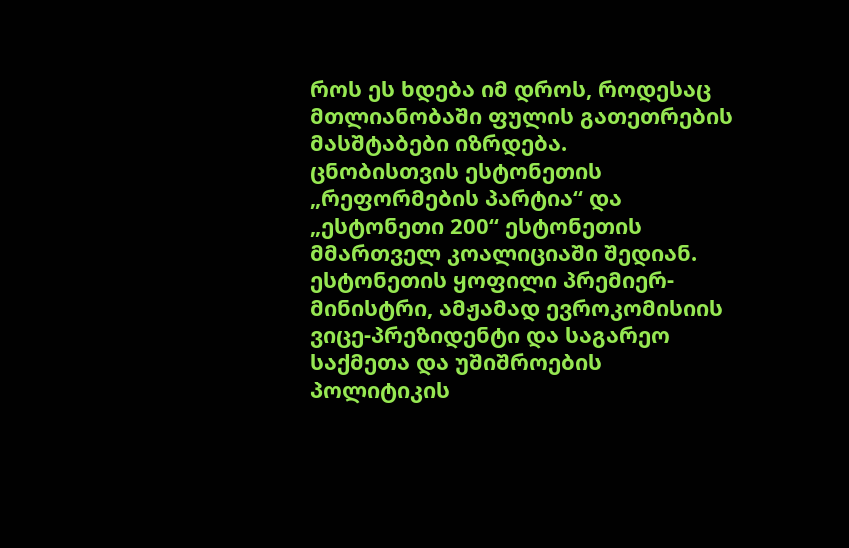როს ეს ხდება იმ დროს, როდესაც მთლიანობაში ფულის გათეთრების მასშტაბები იზრდება.
ცნობისთვის ესტონეთის „რეფორმების პარტია“ და „ესტონეთი 200“ ესტონეთის მმართველ კოალიციაში შედიან. ესტონეთის ყოფილი პრემიერ-მინისტრი, ამჟამად ევროკომისიის ვიცე-პრეზიდენტი და საგარეო საქმეთა და უშიშროების პოლიტიკის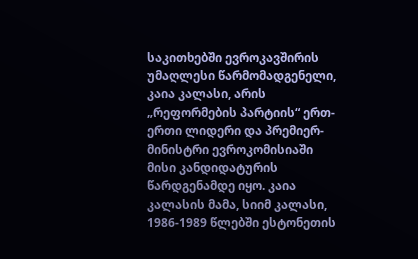საკითხებში ევროკავშირის უმაღლესი წარმომადგენელი, კაია კალასი, არის „რეფორმების პარტიის“ ერთ-ერთი ლიდერი და პრემიერ-მინისტრი ევროკომისიაში მისი კანდიდატურის წარდგენამდე იყო. კაია კალასის მამა, სიიმ კალასი, 1986-1989 წლებში ესტონეთის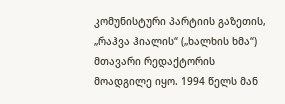კომუნისტური პარტიის გაზეთის, „რაჰვა ჰიალის“ („ხალხის ხმა“) მთავარი რედაქტორის მოადგილე იყო. 1994 წელს მან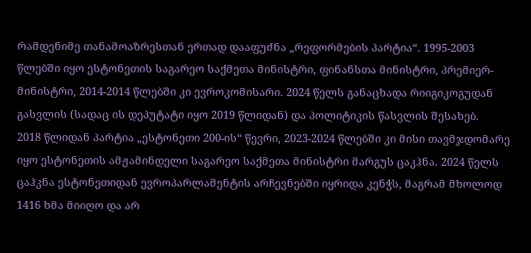რამდენიმე თანამოაზრესთან ერთად დააფუძნა „რეფორმების პარტია“. 1995-2003 წლებში იყო ესტონეთის საგარეო საქმეთა მინისტრი, ფინანსთა მინისტრი, პრემიერ-მინისტრი, 2014-2014 წლებში კი ევროკომისარი. 2024 წელს განაცხადა რიიგიკოგუდან გასვლის (სადაც ის დეპუტატი იყო 2019 წლიდან) და პოლიტიკის წასვლის შესახებ.
2018 წლიდან პარტია „ესტონეთი 200-ის“ წევრი, 2023-2024 წლებში კი მისი თავმჯდომარე იყო ესტონეთის ამჟამინდელი საგარეო საქმეთა მინისტრი მარგუს ცაკჰნა. 2024 წელს ცაჰკნა ესტონეთიდან ევროპარლამენტის არჩევნებში იყრიდა კენჭს, მაგრამ მხოლოდ 1416 ხმა მიიღო და არ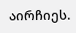აირჩიეს.